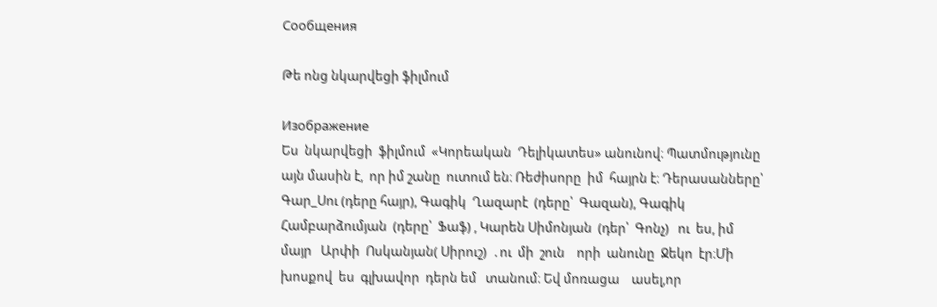Сообщения

Թե ոնց նկարվեցի ֆիլմում

Изображение
Ես  նկարվեցի  ֆիլմում  «Կորեական  Դելիկատես» անունով։ Պատմությունը այն մասին է,  որ իմ շանը  ուտում են։ Ռեժիսորը  իմ  հայրն է։ Դերասանները՝ Գար_Սու (դերը հայր), Գագիկ  Ղազարէ  (դերը՝  Գազան), Գագիկ  Համբարձումյան  (դերը՝  Ֆաֆ) , Կարեն Սիմոնյան  (դեր՝  Գոնչ)   ու  ես, իմ   մայր   Արփի  Ոսկանյան( Սիրուշ)  ․ու  մի  շուն    որի  անունը  Ջեկո  էր։Մի  խոսքով  ես  գլխավոր  դերն եմ   տանում։ Եվ մոռացա    ասել,որ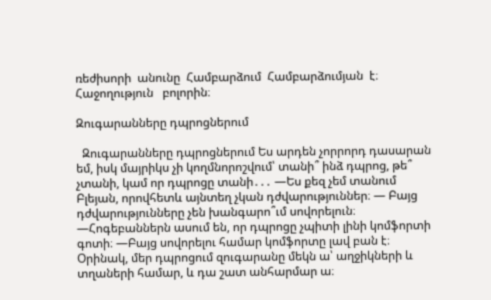ռեժիսորի  անունը  Համբարձում  Համբարձումյան  է։ Հաջողություն   բոլորին։

Զուգարանները դպրոցներում

  Զուգարանները դպրոցներում Ես արդեն չորրորդ դասարան եմ, իսկ մայրիկս չի կողմնորոշվում՝ տանի՞ ինձ դպրոց, թե՞ չտանի, կամ որ դպրոցը տանի․․․ —Ես քեզ չեմ տանում Բլեյան, որովհետև այնտեղ չկան դժվարություններ։ — Բայց դժվարությունները չեն խանգարո՞ւմ սովորելուն։ —Հոգեբաններն ասում են, որ դպրոցը չպիտի լինի կոմֆորտի գոտի։ —Բայց սովորելու համար կոմֆորտը լավ բան է։ Օրինակ, մեր դպրոցում զուգարանը մեկն ա՝ աղջիկների և տղաների համար, և դա շատ անհարմար ա։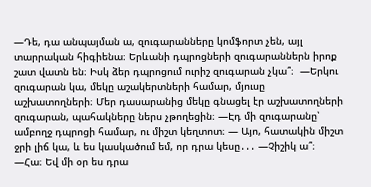—Դե, դա անպայման ա, զուգարանները կոմֆորտ չեն, այլ տարրական հիգիենա։ Երևանի դպրոցների զուգարաններն իրոք շատ վատն են։ Իսկ ձեր դպրոցում ուրիշ զուգարան չկա՞։  —Երկու զուգարան կա, մեկը աշակերտների համար, մյուսը աշխատողների։ Մեր դասարանից մեկը գնացել էր աշխատողների զուգարան, պահակները ներս չթողեցին։ —Էդ մի զուգարանը՝ ամբողջ դպրոցի համար, ու միշտ կեղտոտ։ — Այո, հատակին միշտ ջրի լիճ կա, և ես կասկածում եմ, որ դրա կեսը․․․ —Չիշիկ ա՞։ —Հա։ Եվ մի օր ես դրա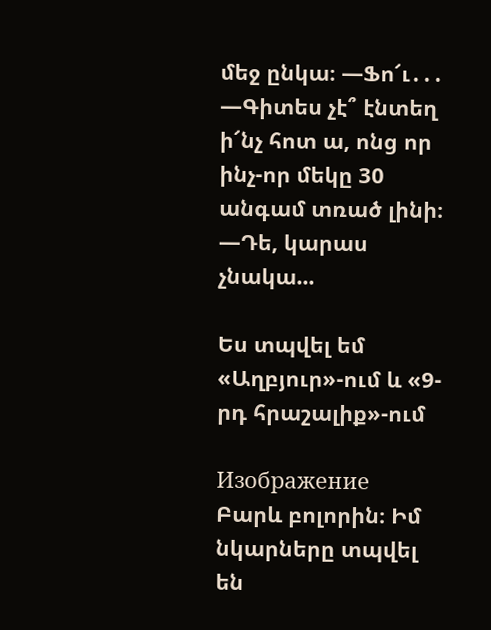մեջ ընկա։ —Ֆո՜ւ․․․ —Գիտես չէ՞ էնտեղ ի՜նչ հոտ ա, ոնց որ ինչ-որ մեկը 30 անգամ տռած լինի։ —Դե, կարաս չնակա...

Ես տպվել եմ «Աղբյուր»-ում և «9-րդ հրաշալիք»-ում

Изображение
Բարև բոլորին։ Իմ նկարները տպվել են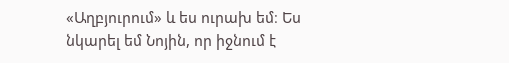«Աղբյուրում» և ես ուրախ եմ։ Ես նկարել եմ Նոյին, որ իջնում է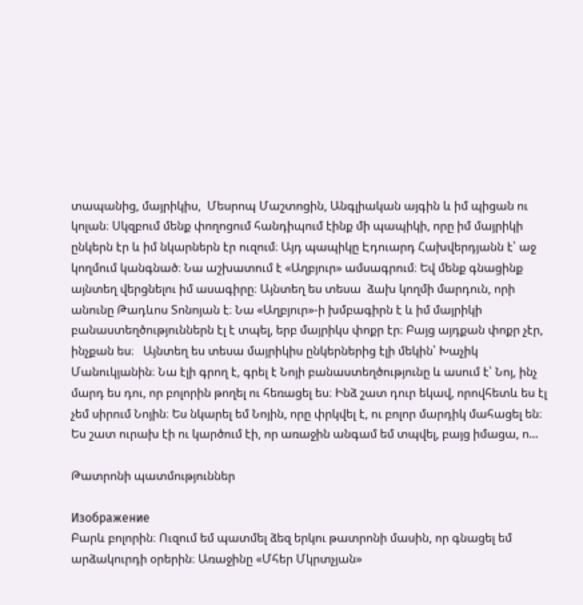տապանից, մայրիկիս,  Մեսրոպ Մաշտոցին, Անգլիական այգին և իմ պիցան ու կոլան։ Սկզբում մենք փողոցում հանդիպում էինք մի պապիկի, որը իմ մայրիկի ընկերն էր և իմ նկարներն էր ուզում։ Այդ պապիկը Էդուարդ Հախվերդյանն է՝ աջ կողմում կանգնած։ Նա աշխատում է «Աղբյուր» ամսագրում։ Եվ մենք գնացինք այնտեղ վերցնելու իմ ասագիրը։ Այնտեղ ես տեսա  ձախ կողմի մարդուն, որի անունը Թադևոս Տոնոյան է։ Նա «Աղբյուր»-ի խմբագիրն է և իմ մայրիկի բանաստեղծություններն էլ է տպել, երբ մայրիկս փոքր էր։ Բայց այդքան փոքր չէր, ինչքան ես։   Այնտեղ ես տեսա մայրիկիս ընկերներից էլի մեկին՝ Խաչիկ Մանուկյանին։ Նա էլի գրող է, գրել է Նոյի բանաստեղծությունը և ասում է՝ Նոյ, ինչ մարդ ես դու, որ բոլորին թողել ու հեռացել ես։ Ինձ շատ դուր եկավ, որովհետև ես էլ չեմ սիրում Նոյին։ Ես նկարել եմ Նոյին, որը փրկվել է, ու բոլոր մարդիկ մահացել են։ Ես շատ ուրախ էի ու կարծում էի, որ առաջին անգամ եմ տպվել, բայց իմացա, ո...

Թատրոնի պատմություններ

Изображение
Բարև բոլորին։ Ուզում եմ պատմել ձեզ երկու թատրոնի մասին, որ գնացել եմ արձակուրդի օրերին։ Առաջինը «Մհեր Մկրտչյան»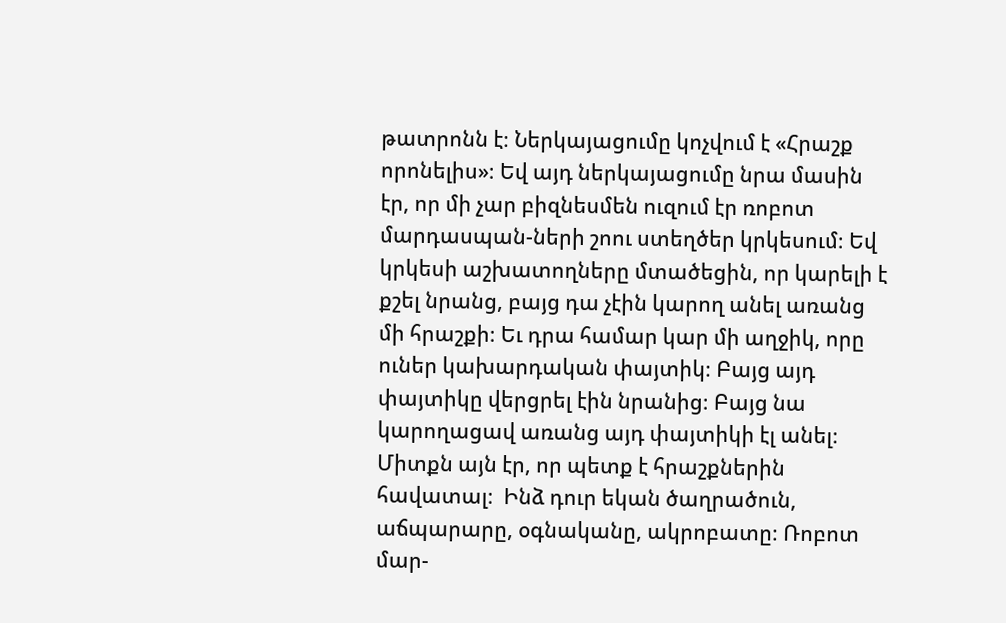թատրոնն է։ Ներկայացումը կոչվում է «Հրաշք որոնելիս»։ Եվ այդ ներկայացումը նրա մասին էր, որ մի չար բիզնեսմեն ուզում էր ռոբոտ մարդասպան-ների շոու ստեղծեր կրկեսում։ Եվ կրկեսի աշխատողները մտածեցին, որ կարելի է քշել նրանց, բայց դա չէին կարող անել առանց մի հրաշքի։ Եւ դրա համար կար մի աղջիկ, որը ուներ կախարդական փայտիկ։ Բայց այդ փայտիկը վերցրել էին նրանից։ Բայց նա կարողացավ առանց այդ փայտիկի էլ անել։ Միտքն այն էր, որ պետք է հրաշքներին հավատալ։  Ինձ դուր եկան ծաղրածուն, աճպարարը, օգնականը, ակրոբատը։ Ռոբոտ մար-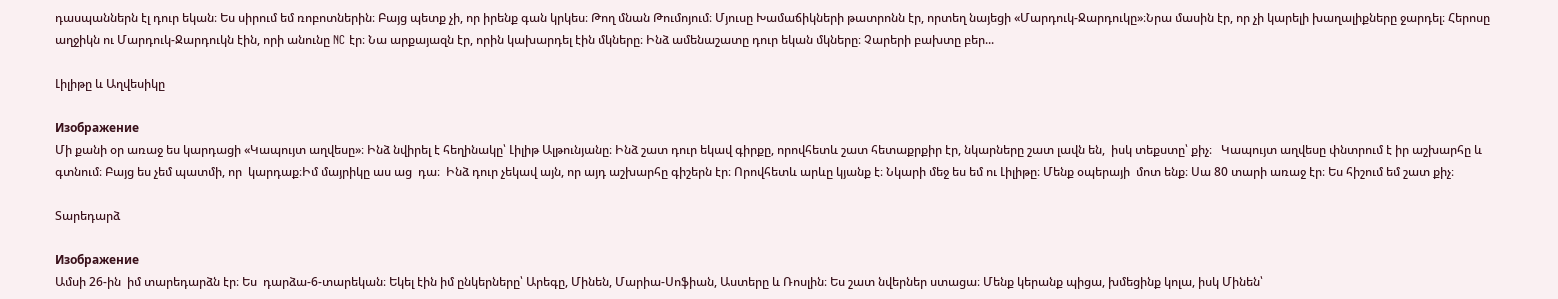դասպաններն էլ դուր եկան։ Ես սիրում եմ ռոբոտներին։ Բայց պետք չի, որ իրենք գան կրկես։ Թող մնան Թումոյում։ Մյուսը Խամաճիկների թատրոնն էր, որտեղ նայեցի «Մարդուկ-Ջարդուկը»։Նրա մասին էր, որ չի կարելի խաղալիքները ջարդել։ Հերոսը աղջիկն ու Մարդուկ-Ջարդուկն էին, որի անունը NC էր։ Նա արքայազն էր, որին կախարդել էին մկները։ Ինձ ամենաշատը դուր եկան մկները։ Չարերի բախտը բեր...

Լիլիթը և Աղվեսիկը

Изображение
Մի քանի օր առաջ ես կարդացի «Կապույտ աղվեսը»։ Ինձ նվիրել է հեղինակը՝ Լիլիթ Ալթունյանը։ Ինձ շատ դուր եկավ գիրքը, որովհետև շատ հետաքրքիր էր, նկարները շատ լավն են,  իսկ տեքստը՝ քիչ։   Կապույտ աղվեսը փնտրում է իր աշխարհը և գտնում։ Բայց ես չեմ պատմի, որ  կարդաք։Իմ մայրիկը աս աց  դա։  Ինձ դուր չեկավ այն, որ այդ աշխարհը գիշերն էր։ Որովհետև արևը կյանք է։ Նկարի մեջ ես եմ ու Լիլիթը։ Մենք օպերայի  մոտ ենք։ Սա 80 տարի առաջ էր։ Ես հիշում եմ շատ քիչ։

Տարեդարձ

Изображение
Ամսի 26-ին  իմ տարեդարձն էր։ Ես  դարձա-6-տարեկան։ Եկել էին իմ ընկերները՝ Արեգը, Մինեն, Մարիա-Սոֆիան, Աստերը և Ռոսլին։ Ես շատ նվերներ ստացա։ Մենք կերանք պիցա, խմեցինք կոլա, իսկ Մինեն՝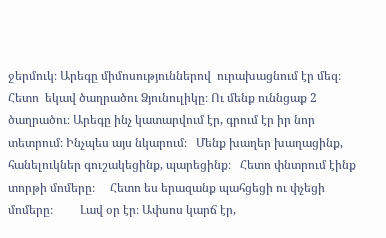ջերմուկ։ Արեգը միմոսություններով  ուրախացնում էր մեզ։ Հետո  եկավ ծաղրածու Ձյունուլիկը։ Ու մենք ուննցաք 2 ծաղրածու։ Արեգը ինչ կատարվում էր, գրում էր իր նոր տետրում։ Ինչպես այս նկարում։   Մենք խաղեր խաղացինք, հանելուկներ գուշակեցինք, պարեցինք։   Հետո փնտրում էինք տորթի մոմերը։     Հետո ես երազանք պահցեցի ու փչեցի մոմերը։         Լավ օր էր։ Ափսոս կարճ էր,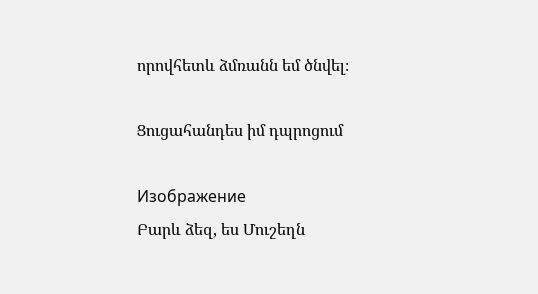որովհետև ձմռանն եմ ծնվել։

Ցուցահանդես իմ դպրոցում

Изображение
Բարև ձեզ, ես Մուշեղն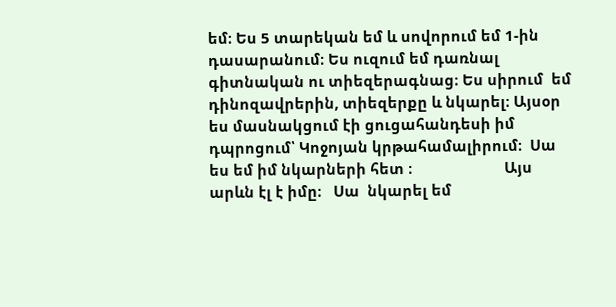եմ։ Ես 5 տարեկան եմ և սովորում եմ 1-ին դասարանում։ Ես ուզում եմ դառնալ գիտնական ու տիեզերագնաց։ Ես սիրում  եմ  դինոզավրերին, տիեզերքը և նկարել։ Այսօր ես մասնակցում էի ցուցահանդեսի իմ դպրոցում՝ Կոջոյան կրթահամալիրում։  Սա ես եմ իմ նկարների հետ ։                       Այս  արևն էլ է իմը։   Սա  նկարել եմ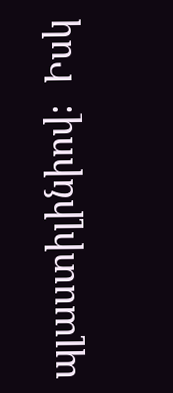պլաստիլինիով։  Իսկ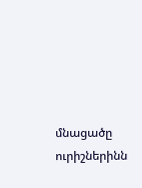մնացածը ուրիշներինն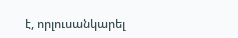է, որլուսանկարել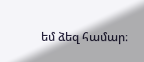եմ ձեզ համար։